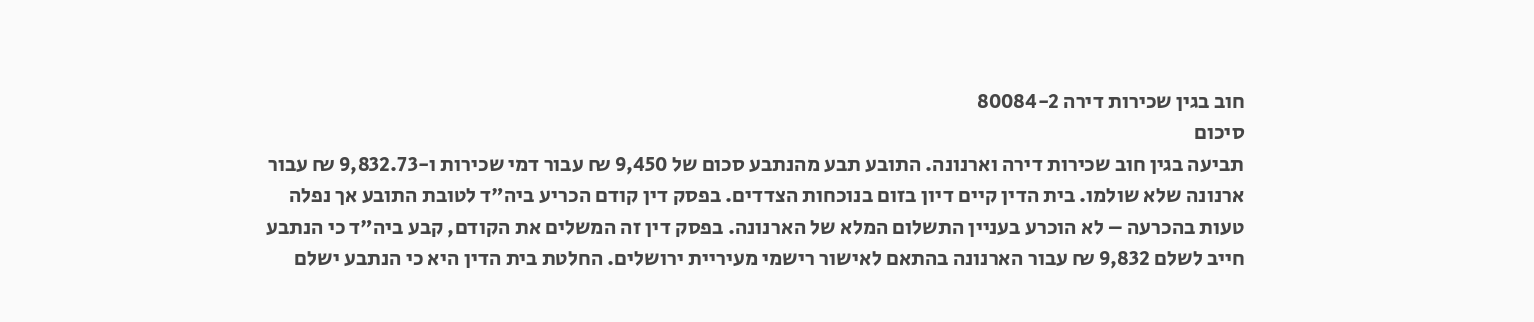חוב בגין שכירות דירה 80084-2
סיכום
תביעה בגין חוב שכירות דירה וארנונה. התובע תבע מהנתבע סכום של 9,450 ₪ עבור דמי שכירות ו-9,832.73 ₪ עבור ארנונה שלא שולמו. בית הדין קיים דיון בזום בנוכחות הצדדים. בפסק דין קודם הכריע ביה"ד לטובת התובע אך נפלה טעות בהכרעה – לא הוכרע בעניין התשלום המלא של הארנונה. בפסק דין זה המשלים את הקודם, קבע ביה"ד כי הנתבע חייב לשלם 9,832 ₪ עבור הארנונה בהתאם לאישור רישמי מעיריית ירושלים. החלטת בית הדין היא כי הנתבע ישלם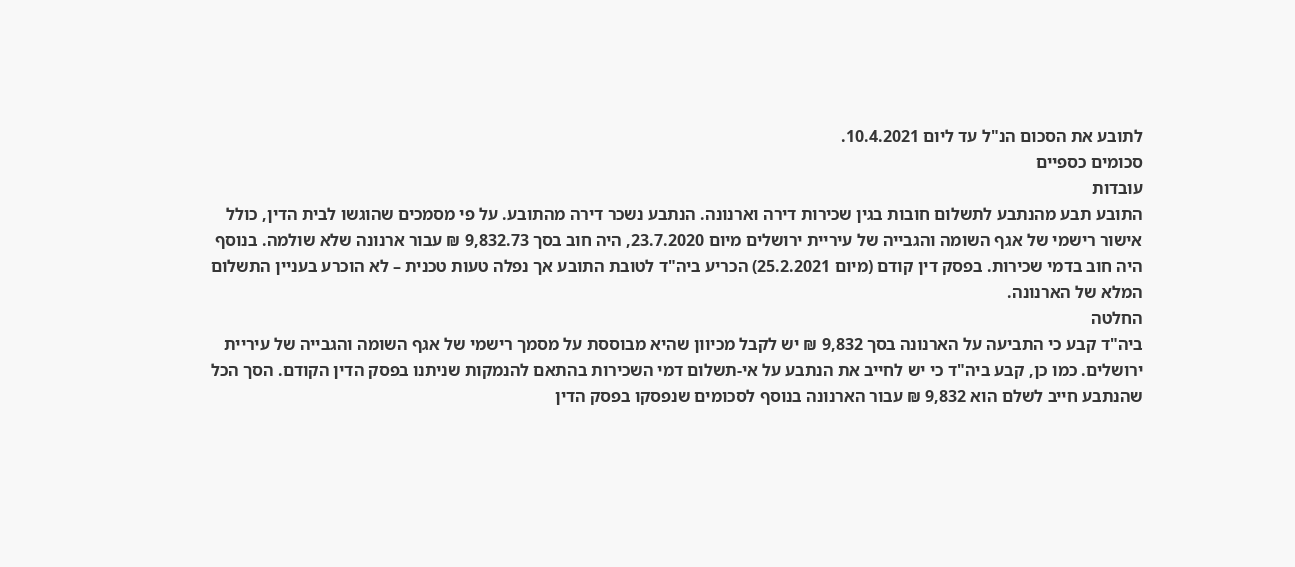לתובע את הסכום הנ"ל עד ליום 10.4.2021.
סכומים כספיים
עובדות
התובע תבע מהנתבע לתשלום חובות בגין שכירות דירה וארנונה. הנתבע נשכר דירה מהתובע. על פי מסמכים שהוגשו לבית הדין, כולל אישור רישמי של אגף השומה והגבייה של עיריית ירושלים מיום 23.7.2020, היה חוב בסך 9,832.73 ₪ עבור ארנונה שלא שולמה. בנוסף היה חוב בדמי שכירות. בפסק דין קודם (מיום 25.2.2021) הכריע ביה"ד לטובת התובע אך נפלה טעות טכנית – לא הוכרע בעניין התשלום המלא של הארנונה.
החלטה
ביה"ד קבע כי התביעה על הארנונה בסך 9,832 ₪ יש לקבל מכיוון שהיא מבוססת על מסמך רישמי של אגף השומה והגבייה של עיריית ירושלים. כמו כן, קבע ביה"ד כי יש לחייב את הנתבע על אי-תשלום דמי השכירות בהתאם להנמקות שניתנו בפסק הדין הקודם. הסך הכל שהנתבע חייב לשלם הוא 9,832 ₪ עבור הארנונה בנוסף לסכומים שנפסקו בפסק הדין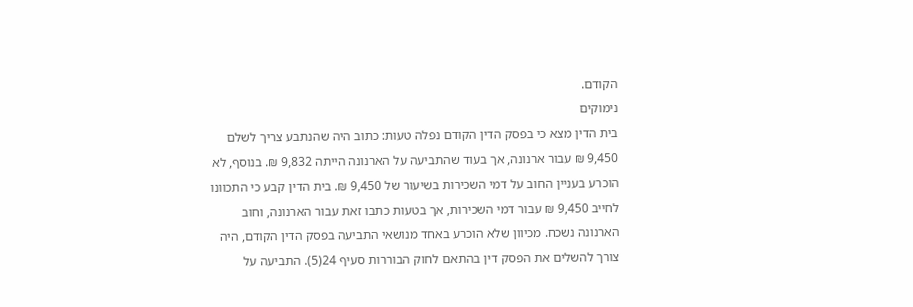הקודם.
נימוקים
בית הדין מצא כי בפסק הדין הקודם נפלה טעות: כתוב היה שהנתבע צריך לשלם 9,450 ₪ עבור ארנונה, אך בעוד שהתביעה על הארנונה הייתה 9,832 ₪. בנוסף, לא הוכרע בעניין החוב על דמי השכירות בשיעור של 9,450 ₪. בית הדין קבע כי התכוונו לחייב 9,450 ₪ עבור דמי השכירות, אך בטעות כתבו זאת עבור הארנונה, וחוב הארנונה נשכח. מכיוון שלא הוכרע באחד מנושאי התביעה בפסק הדין הקודם, היה צורך להשלים את הפסק דין בהתאם לחוק הבוררות סעיף 24(5). התביעה על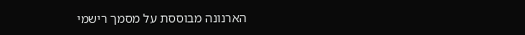הארנונה מבוססת על מסמך רישמי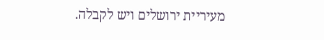מעיריית ירושלים ויש לקבלה.